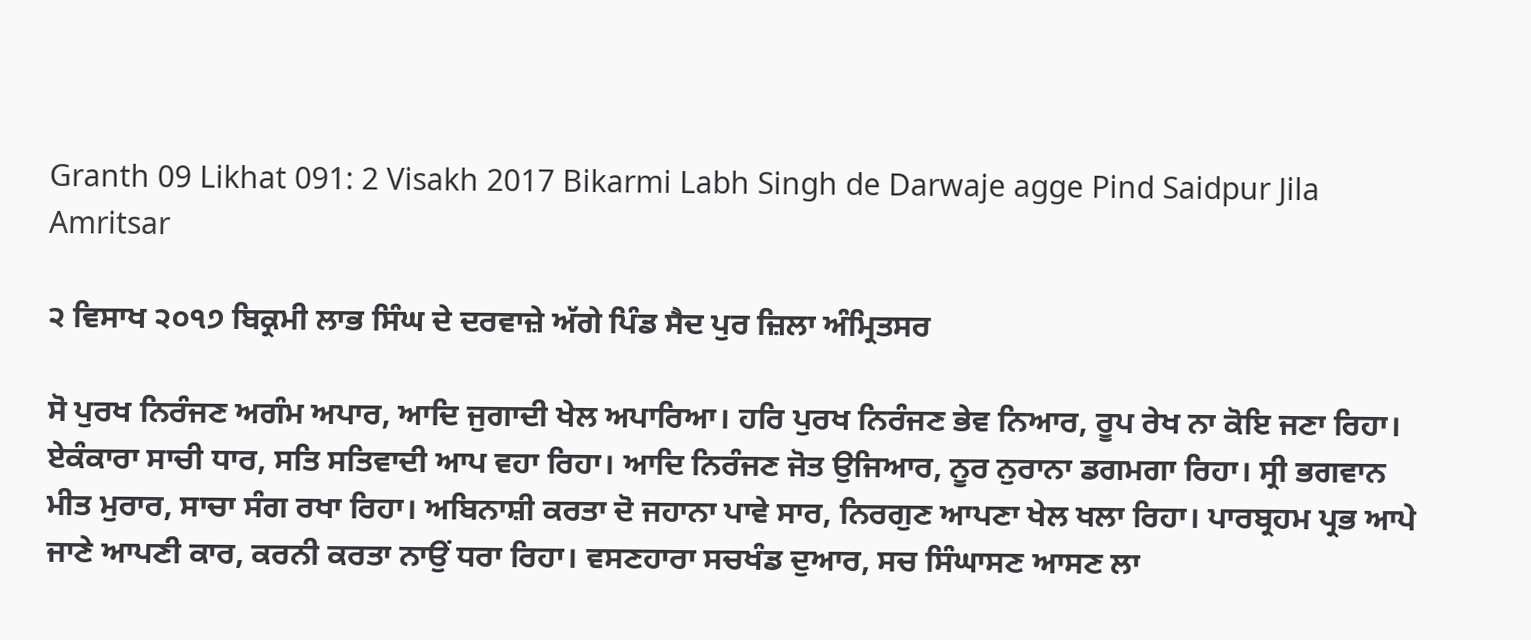Granth 09 Likhat 091: 2 Visakh 2017 Bikarmi Labh Singh de Darwaje agge Pind Saidpur Jila Amritsar

੨ ਵਿਸਾਖ ੨੦੧੭ ਬਿਕ੍ਰਮੀ ਲਾਭ ਸਿੰਘ ਦੇ ਦਰਵਾਜ਼ੇ ਅੱਗੇ ਪਿੰਡ ਸੈਦ ਪੁਰ ਜ਼ਿਲਾ ਅੰਮ੍ਰਿਤਸਰ

ਸੋ ਪੁਰਖ ਨਿਰੰਜਣ ਅਗੰਮ ਅਪਾਰ, ਆਦਿ ਜੁਗਾਦੀ ਖੇਲ ਅਪਾਰਿਆ। ਹਰਿ ਪੁਰਖ ਨਿਰੰਜਣ ਭੇਵ ਨਿਆਰ, ਰੂਪ ਰੇਖ ਨਾ ਕੋਇ ਜਣਾ ਰਿਹਾ। ਏਕੰਕਾਰਾ ਸਾਚੀ ਧਾਰ, ਸਤਿ ਸਤਿਵਾਦੀ ਆਪ ਵਹਾ ਰਿਹਾ। ਆਦਿ ਨਿਰੰਜਣ ਜੋਤ ਉਜਿਆਰ, ਨੂਰ ਨੁਰਾਨਾ ਡਗਮਗਾ ਰਿਹਾ। ਸ੍ਰੀ ਭਗਵਾਨ ਮੀਤ ਮੁਰਾਰ, ਸਾਚਾ ਸੰਗ ਰਖਾ ਰਿਹਾ। ਅਬਿਨਾਸ਼ੀ ਕਰਤਾ ਦੋ ਜਹਾਨਾ ਪਾਵੇ ਸਾਰ, ਨਿਰਗੁਣ ਆਪਣਾ ਖੇਲ ਖਲਾ ਰਿਹਾ। ਪਾਰਬ੍ਰਹਮ ਪ੍ਰਭ ਆਪੇ ਜਾਣੇ ਆਪਣੀ ਕਾਰ, ਕਰਨੀ ਕਰਤਾ ਨਾਉਂ ਧਰਾ ਰਿਹਾ। ਵਸਣਹਾਰਾ ਸਚਖੰਡ ਦੁਆਰ, ਸਚ ਸਿੰਘਾਸਣ ਆਸਣ ਲਾ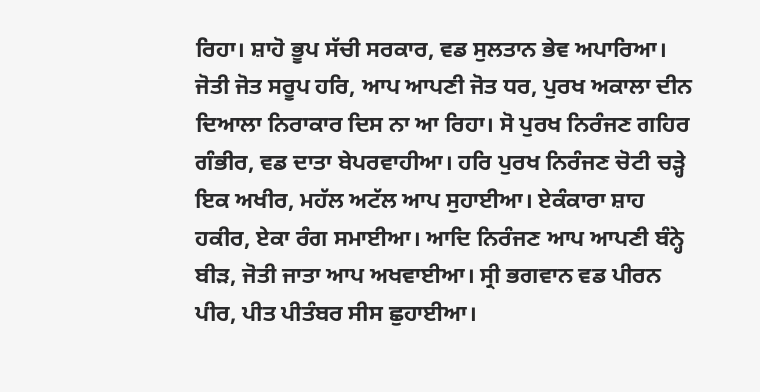ਰਿਹਾ। ਸ਼ਾਹੋ ਭੂਪ ਸੱਚੀ ਸਰਕਾਰ, ਵਡ ਸੁਲਤਾਨ ਭੇਵ ਅਪਾਰਿਆ। ਜੋਤੀ ਜੋਤ ਸਰੂਪ ਹਰਿ, ਆਪ ਆਪਣੀ ਜੋਤ ਧਰ, ਪੁਰਖ ਅਕਾਲਾ ਦੀਨ ਦਿਆਲਾ ਨਿਰਾਕਾਰ ਦਿਸ ਨਾ ਆ ਰਿਹਾ। ਸੋ ਪੁਰਖ ਨਿਰੰਜਣ ਗਹਿਰ ਗੰਭੀਰ, ਵਡ ਦਾਤਾ ਬੇਪਰਵਾਹੀਆ। ਹਰਿ ਪੁਰਖ ਨਿਰੰਜਣ ਚੋਟੀ ਚੜ੍ਹੇ ਇਕ ਅਖੀਰ, ਮਹੱਲ ਅਟੱਲ ਆਪ ਸੁਹਾਈਆ। ਏਕੰਕਾਰਾ ਸ਼ਾਹ ਹਕੀਰ, ਏਕਾ ਰੰਗ ਸਮਾਈਆ। ਆਦਿ ਨਿਰੰਜਣ ਆਪ ਆਪਣੀ ਬੰਨ੍ਹੇ ਬੀੜ, ਜੋਤੀ ਜਾਤਾ ਆਪ ਅਖਵਾਈਆ। ਸ੍ਰੀ ਭਗਵਾਨ ਵਡ ਪੀਰਨ ਪੀਰ, ਪੀਤ ਪੀਤੰਬਰ ਸੀਸ ਛੁਹਾਈਆ।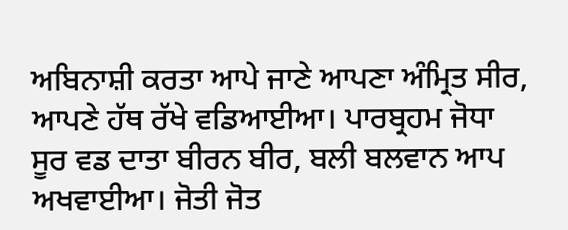ਅਬਿਨਾਸ਼ੀ ਕਰਤਾ ਆਪੇ ਜਾਣੇ ਆਪਣਾ ਅੰਮ੍ਰਿਤ ਸੀਰ, ਆਪਣੇ ਹੱਥ ਰੱਖੇ ਵਡਿਆਈਆ। ਪਾਰਬ੍ਰਹਮ ਜੋਧਾ ਸੂਰ ਵਡ ਦਾਤਾ ਬੀਰਨ ਬੀਰ, ਬਲੀ ਬਲਵਾਨ ਆਪ ਅਖਵਾਈਆ। ਜੋਤੀ ਜੋਤ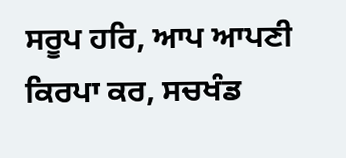ਸਰੂਪ ਹਰਿ, ਆਪ ਆਪਣੀ ਕਿਰਪਾ ਕਰ, ਸਚਖੰਡ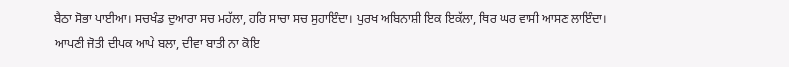ਬੈਠਾ ਸੋਭਾ ਪਾਈਆ। ਸਚਖੰਡ ਦੁਆਰਾ ਸਚ ਮਹੱਲਾ, ਹਰਿ ਸਾਚਾ ਸਚ ਸੁਹਾਇੰਦਾ। ਪੁਰਖ ਅਬਿਨਾਸ਼ੀ ਇਕ ਇਕੱਲਾ, ਥਿਰ ਘਰ ਵਾਸੀ ਆਸਣ ਲਾਇੰਦਾ। ਆਪਣੀ ਜੋਤੀ ਦੀਪਕ ਆਪੇ ਬਲਾ, ਦੀਵਾ ਬਾਤੀ ਨਾ ਕੋਇ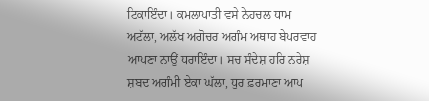ਟਿਕਾਇੰਦਾ। ਕਮਲਾਪਾਤੀ ਵਸੇ ਨੇਹਚਲ ਧਾਮ ਅਟੱਲਾ, ਅਲੱਖ ਅਗੋਚਰ ਅਗੰਮ ਅਥਾਹ ਬੇਪਰਵਾਹ ਆਪਣਾ ਨਾਉਂ ਧਰਾਇੰਦਾ। ਸਚ ਸੰਦੇਸ਼ ਹਰਿ ਨਰੇਸ਼ ਸ਼ਬਦ ਅਗੰਮੀ ਏਕਾ ਘੱਲਾ, ਧੁਰ ਫ਼ਰਮਾਣਾ ਆਪ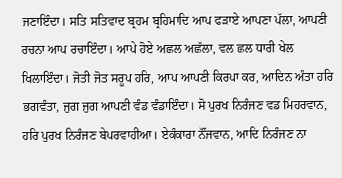ਜਣਾਇੰਦਾ। ਸਤਿ ਸਤਿਵਾਦ ਬ੍ਰਹਮ ਬ੍ਰਹਿਮਾਦਿ ਆਪ ਫੜਾਏ ਆਪਣਾ ਪੱਲਾ, ਆਪਣੀ ਰਚਨਾ ਆਪ ਰਚਾਇੰਦਾ। ਆਪੇ ਹੋਏ ਅਛਲ ਅਛੱਲਾ, ਵਲ ਛਲ ਧਾਰੀ ਖੇਲ ਖਿਲਾਇੰਦਾ। ਜੋਤੀ ਜੋਤ ਸਰੂਪ ਹਰਿ, ਆਪ ਆਪਣੀ ਕਿਰਪਾ ਕਰ, ਆਦਿਨ ਅੰਤਾ ਹਰਿ ਭਗਵੰਤਾ, ਜੁਗ ਜੁਗ ਆਪਣੀ ਵੰਡ ਵੰਡਾਇੰਦਾ। ਸੋ ਪੁਰਖ ਨਿਰੰਜਣ ਵਡ ਮਿਹਰਵਾਨ, ਹਰਿ ਪੁਰਖ ਨਿਰੰਜਣ ਬੇਪਰਵਾਹੀਆ। ਏਕੰਕਾਰਾ ਨੌਂਜਵਾਨ, ਆਦਿ ਨਿਰੰਜਣ ਨਾ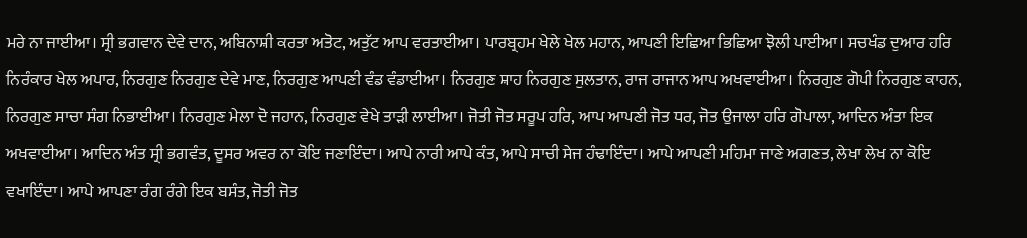ਮਰੇ ਨਾ ਜਾਈਆ। ਸ੍ਰੀ ਭਗਵਾਨ ਦੇਵੇ ਦਾਨ, ਅਬਿਨਾਸ਼ੀ ਕਰਤਾ ਅਤੋਟ, ਅਤੁੱਟ ਆਪ ਵਰਤਾਈਆ। ਪਾਰਬ੍ਰਹਮ ਖੇਲੇ ਖੇਲ ਮਹਾਨ, ਆਪਣੀ ਇਛਿਆ ਭਿਛਿਆ ਝੋਲੀ ਪਾਈਆ। ਸਚਖੰਡ ਦੁਆਰ ਹਰਿ ਨਿਰੰਕਾਰ ਖੇਲ ਅਪਾਰ, ਨਿਰਗੁਣ ਨਿਰਗੁਣ ਦੇਵੇ ਮਾਣ, ਨਿਰਗੁਣ ਆਪਣੀ ਵੰਡ ਵੰਡਾਈਆ। ਨਿਰਗੁਣ ਸ਼ਾਹ ਨਿਰਗੁਣ ਸੁਲਤਾਨ, ਰਾਜ ਰਾਜਾਨ ਆਪ ਅਖਵਾਈਆ। ਨਿਰਗੁਣ ਗੋਪੀ ਨਿਰਗੁਣ ਕਾਹਨ, ਨਿਰਗੁਣ ਸਾਚਾ ਸੰਗ ਨਿਭਾਈਆ। ਨਿਰਗੁਣ ਮੇਲਾ ਦੋ ਜਹਾਨ, ਨਿਰਗੁਣ ਵੇਖੇ ਤਾੜੀ ਲਾਈਆ। ਜੋਤੀ ਜੋਤ ਸਰੂਪ ਹਰਿ, ਆਪ ਆਪਣੀ ਜੋਤ ਧਰ, ਜੋਤ ਉਜਾਲਾ ਹਰਿ ਗੋਪਾਲਾ, ਆਦਿਨ ਅੰਤਾ ਇਕ ਅਖਵਾਈਆ। ਆਦਿਨ ਅੰਤ ਸ੍ਰੀ ਭਗਵੰਤ, ਦੂਸਰ ਅਵਰ ਨਾ ਕੋਇ ਜਣਾਇੰਦਾ। ਆਪੇ ਨਾਰੀ ਆਪੇ ਕੰਤ, ਆਪੇ ਸਾਚੀ ਸੇਜ ਹੰਢਾਇੰਦਾ। ਆਪੇ ਆਪਣੀ ਮਹਿਮਾ ਜਾਣੇ ਅਗਣਤ, ਲੇਖਾ ਲੇਖ ਨਾ ਕੋਇ ਵਖਾਇੰਦਾ। ਆਪੇ ਆਪਣਾ ਰੰਗ ਰੰਗੇ ਇਕ ਬਸੰਤ, ਜੋਤੀ ਜੋਤ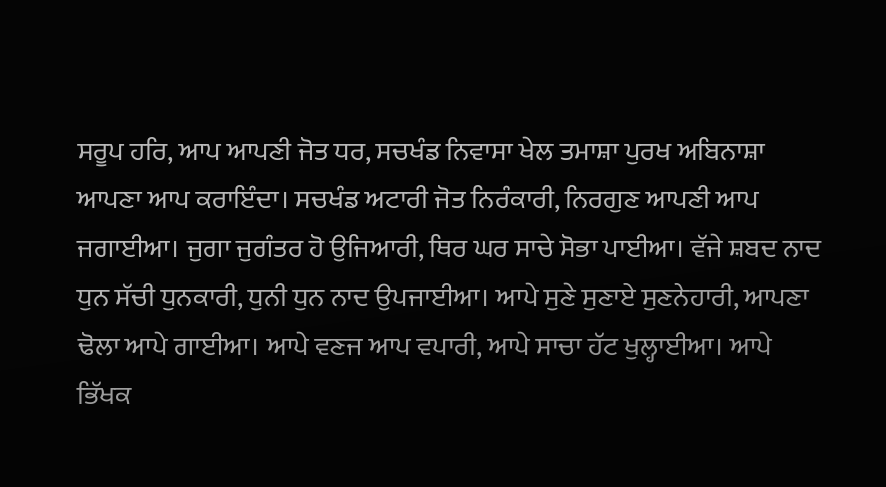ਸਰੂਪ ਹਰਿ, ਆਪ ਆਪਣੀ ਜੋਤ ਧਰ, ਸਚਖੰਡ ਨਿਵਾਸਾ ਖੇਲ ਤਮਾਸ਼ਾ ਪੁਰਖ ਅਬਿਨਾਸ਼ਾ ਆਪਣਾ ਆਪ ਕਰਾਇੰਦਾ। ਸਚਖੰਡ ਅਟਾਰੀ ਜੋਤ ਨਿਰੰਕਾਰੀ, ਨਿਰਗੁਣ ਆਪਣੀ ਆਪ ਜਗਾਈਆ। ਜੁਗਾ ਜੁਗੰਤਰ ਹੋ ਉਜਿਆਰੀ, ਥਿਰ ਘਰ ਸਾਚੇ ਸੋਭਾ ਪਾਈਆ। ਵੱਜੇ ਸ਼ਬਦ ਨਾਦ ਧੁਨ ਸੱਚੀ ਧੁਨਕਾਰੀ, ਧੁਨੀ ਧੁਨ ਨਾਦ ਉਪਜਾਈਆ। ਆਪੇ ਸੁਣੇ ਸੁਣਾਏ ਸੁਣਨੇਹਾਰੀ, ਆਪਣਾ ਢੋਲਾ ਆਪੇ ਗਾਈਆ। ਆਪੇ ਵਣਜ ਆਪ ਵਪਾਰੀ, ਆਪੇ ਸਾਚਾ ਹੱਟ ਖੁਲ੍ਹਾਈਆ। ਆਪੇ ਭਿੱਖਕ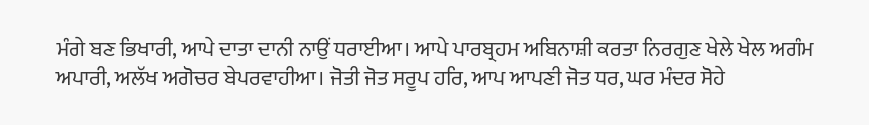ਮੰਗੇ ਬਣ ਭਿਖਾਰੀ, ਆਪੇ ਦਾਤਾ ਦਾਨੀ ਨਾਉਂ ਧਰਾਈਆ। ਆਪੇ ਪਾਰਬ੍ਰਹਮ ਅਬਿਨਾਸ਼ੀ ਕਰਤਾ ਨਿਰਗੁਣ ਖੇਲੇ ਖੇਲ ਅਗੰਮ ਅਪਾਰੀ, ਅਲੱਖ ਅਗੋਚਰ ਬੇਪਰਵਾਹੀਆ। ਜੋਤੀ ਜੋਤ ਸਰੂਪ ਹਰਿ, ਆਪ ਆਪਣੀ ਜੋਤ ਧਰ, ਘਰ ਮੰਦਰ ਸੋਹੇ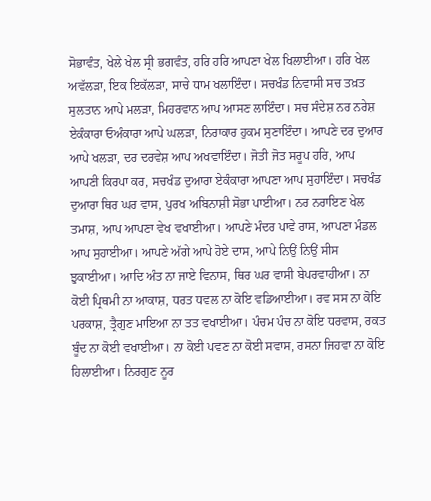ਸੋਭਾਵੰਤ, ਖੇਲੇ ਖੇਲ ਸ੍ਰੀ ਭਗਵੰਤ, ਹਰਿ ਹਰਿ ਆਪਣਾ ਖੇਲ ਖਿਲਾਈਆ। ਹਰਿ ਖੇਲ ਅਵੱਲੜਾ, ਇਕ ਇਕੱਲੜਾ, ਸਾਚੇ ਧਾਮ ਖਲਾਇੰਦਾ। ਸਚਖੰਡ ਨਿਵਾਸੀ ਸਚ ਤਖ਼ਤ ਸੁਲਤਾਨ ਆਪੇ ਮਲੜਾ, ਮਿਹਰਵਾਨ ਆਪ ਆਸਣ ਲਾਇੰਦਾ। ਸਚ ਸੰਦੇਸ਼ ਨਰ ਨਰੇਸ਼ ਏਕੰਕਾਰਾ ਓਅੰਕਾਰਾ ਆਪੇ ਘਲੜਾ, ਨਿਰਾਕਾਰ ਹੁਕਮ ਸੁਣਾਇੰਦਾ। ਆਪਣੇ ਦਰ ਦੁਆਰ ਆਪੇ ਖਲੜਾ, ਦਰ ਦਰਵੇਸ਼ ਆਪ ਅਖਵਾਇੰਦਾ। ਜੋਤੀ ਜੋਤ ਸਰੂਪ ਹਰਿ, ਆਪ ਆਪਣੀ ਕਿਰਪਾ ਕਰ, ਸਚਖੰਡ ਦੁਆਰਾ ਏਕੰਕਾਰਾ ਆਪਣਾ ਆਪ ਸੁਹਾਇੰਦਾ। ਸਚਖੰਡ ਦੁਆਰਾ ਥਿਰ ਘਰ ਵਾਸ, ਪੁਰਖ ਅਬਿਨਾਸ਼ੀ ਸੋਭਾ ਪਾਈਆ। ਨਰ ਨਰਾਇਣ ਖੇਲ ਤਮਾਸ਼, ਆਪ ਆਪਣਾ ਵੇਖ ਵਖਾਈਆ। ਆਪਣੇ ਮੰਦਰ ਪਾਵੇ ਰਾਸ, ਆਪਣਾ ਮੰਡਲ ਆਪ ਸੁਹਾਈਆ। ਆਪਣੇ ਅੱਗੇ ਆਪੇ ਹੋਏ ਦਾਸ, ਆਪੇ ਨਿਉਂ ਨਿਉਂ ਸੀਸ ਝੁਕਾਈਆ। ਆਦਿ ਅੰਤ ਨਾ ਜਾਏ ਵਿਨਾਸ, ਥਿਰ ਘਰ ਵਾਸੀ ਬੇਪਰਵਾਹੀਆ। ਨਾ ਕੋਈ ਪ੍ਰਿਥਮੀ ਨਾ ਆਕਾਸ਼, ਧਰਤ ਧਵਲ ਨਾ ਕੋਇ ਵਡਿਆਈਆ। ਰਵ ਸਸ ਨਾ ਕੋਇ ਪਰਕਾਸ਼, ਤ੍ਰੈਗੁਣ ਮਾਇਆ ਨਾ ਤਤ ਵਖਾਈਆ। ਪੰਚਮ ਪੰਚ ਨਾ ਕੋਇ ਧਰਵਾਸ, ਰਕਤ ਬੂੰਦ ਨਾ ਕੋਈ ਵਖਾਈਆ। ਨਾ ਕੋਈ ਪਵਣ ਨਾ ਕੋਈ ਸਵਾਸ, ਰਸਨਾ ਜਿਹਵਾ ਨਾ ਕੋਇ ਹਿਲਾਈਆ। ਨਿਰਗੁਣ ਨੂਰ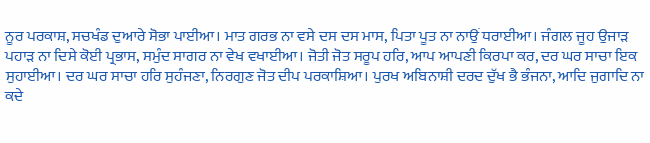ਨੂਰ ਪਰਕਾਸ਼, ਸਚਖੰਡ ਦੁਆਰੇ ਸੋਭਾ ਪਾਈਆ। ਮਾਤ ਗਰਭ ਨਾ ਵਸੇ ਦਸ ਦਸ ਮਾਸ, ਪਿਤਾ ਪੂਤ ਨਾ ਨਾਉਂ ਧਰਾਈਆ। ਜੰਗਲ ਜੂਹ ਉਜਾੜ ਪਹਾੜ ਨਾ ਦਿਸੇ ਕੋਈ ਪ੍ਰਭਾਸ, ਸਮੁੰਦ ਸਾਗਰ ਨਾ ਵੇਖ ਵਖਾਈਆ। ਜੋਤੀ ਜੋਤ ਸਰੂਪ ਹਰਿ, ਆਪ ਆਪਣੀ ਕਿਰਪਾ ਕਰ, ਦਰ ਘਰ ਸਾਚਾ ਇਕ ਸੁਹਾਈਆ। ਦਰ ਘਰ ਸਾਚਾ ਹਰਿ ਸੁਹੰਜਣਾ, ਨਿਰਗੁਣ ਜੋਤ ਦੀਪ ਪਰਕਾਸ਼ਿਆ। ਪੁਰਖ ਅਬਿਨਾਸ਼ੀ ਦਰਦ ਦੁੱਖ ਭੈ ਭੰਜਨਾ, ਆਦਿ ਜੁਗਾਦਿ ਨਾ ਕਦੇ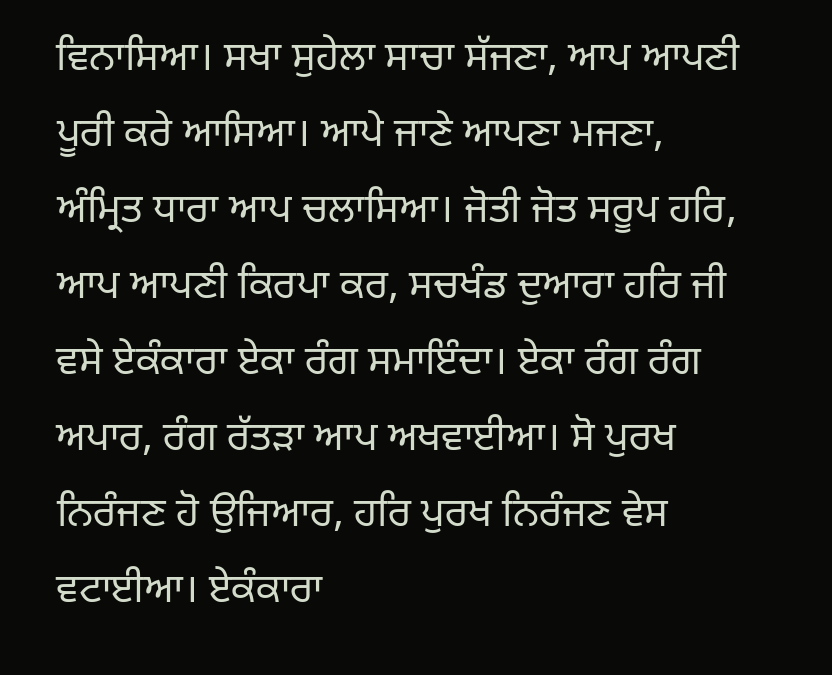ਵਿਨਾਸਿਆ। ਸਖਾ ਸੁਹੇਲਾ ਸਾਚਾ ਸੱਜਣਾ, ਆਪ ਆਪਣੀ ਪੂਰੀ ਕਰੇ ਆਸਿਆ। ਆਪੇ ਜਾਣੇ ਆਪਣਾ ਮਜਣਾ, ਅੰਮ੍ਰਿਤ ਧਾਰਾ ਆਪ ਚਲਾਸਿਆ। ਜੋਤੀ ਜੋਤ ਸਰੂਪ ਹਰਿ, ਆਪ ਆਪਣੀ ਕਿਰਪਾ ਕਰ, ਸਚਖੰਡ ਦੁਆਰਾ ਹਰਿ ਜੀ ਵਸੇ ਏਕੰਕਾਰਾ ਏਕਾ ਰੰਗ ਸਮਾਇੰਦਾ। ਏਕਾ ਰੰਗ ਰੰਗ ਅਪਾਰ, ਰੰਗ ਰੱਤੜਾ ਆਪ ਅਖਵਾਈਆ। ਸੋ ਪੁਰਖ ਨਿਰੰਜਣ ਹੋ ਉਜਿਆਰ, ਹਰਿ ਪੁਰਖ ਨਿਰੰਜਣ ਵੇਸ ਵਟਾਈਆ। ਏਕੰਕਾਰਾ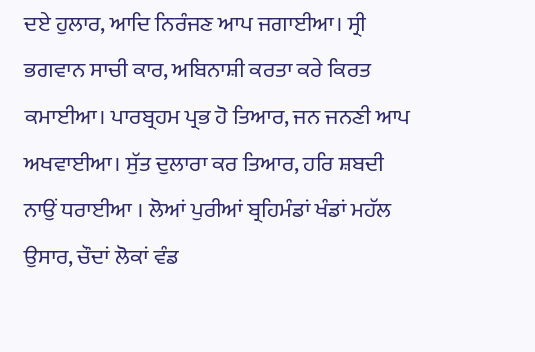ਦਏ ਹੁਲਾਰ, ਆਦਿ ਨਿਰੰਜਣ ਆਪ ਜਗਾਈਆ। ਸ੍ਰੀ ਭਗਵਾਨ ਸਾਚੀ ਕਾਰ, ਅਬਿਨਾਸ਼ੀ ਕਰਤਾ ਕਰੇ ਕਿਰਤ ਕਮਾਈਆ। ਪਾਰਬ੍ਰਹਮ ਪ੍ਰਭ ਹੋ ਤਿਆਰ, ਜਨ ਜਨਣੀ ਆਪ ਅਖਵਾਈਆ। ਸੁੱਤ ਦੁਲਾਰਾ ਕਰ ਤਿਆਰ, ਹਰਿ ਸ਼ਬਦੀ ਨਾਉਂ ਧਰਾਈਆ । ਲੋਆਂ ਪੁਰੀਆਂ ਬ੍ਰਹਿਮੰਡਾਂ ਖੰਡਾਂ ਮਹੱਲ ਉਸਾਰ, ਚੌਦਾਂ ਲੋਕਾਂ ਵੰਡ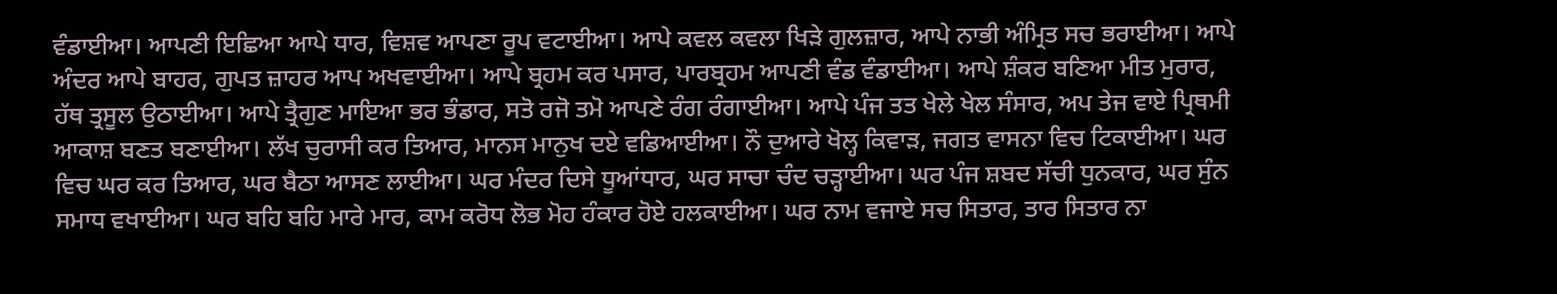ਵੰਡਾਈਆ। ਆਪਣੀ ਇਛਿਆ ਆਪੇ ਧਾਰ, ਵਿਸ਼ਵ ਆਪਣਾ ਰੂਪ ਵਟਾਈਆ। ਆਪੇ ਕਵਲ ਕਵਲਾ ਖਿੜੇ ਗੁਲਜ਼ਾਰ, ਆਪੇ ਨਾਭੀ ਅੰਮ੍ਰਿਤ ਸਚ ਭਰਾਈਆ। ਆਪੇ ਅੰਦਰ ਆਪੇ ਬਾਹਰ, ਗੁਪਤ ਜ਼ਾਹਰ ਆਪ ਅਖਵਾਈਆ। ਆਪੇ ਬ੍ਰਹਮ ਕਰ ਪਸਾਰ, ਪਾਰਬ੍ਰਹਮ ਆਪਣੀ ਵੰਡ ਵੰਡਾਈਆ। ਆਪੇ ਸ਼ੰਕਰ ਬਣਿਆ ਮੀਤ ਮੁਰਾਰ, ਹੱਥ ਤ੍ਰਸੂਲ ਉਠਾਈਆ। ਆਪੇ ਤ੍ਰੈਗੁਣ ਮਾਇਆ ਭਰ ਭੰਡਾਰ, ਸਤੋ ਰਜੋ ਤਮੋ ਆਪਣੇ ਰੰਗ ਰੰਗਾਈਆ। ਆਪੇ ਪੰਜ ਤਤ ਖੇਲੇ ਖੇਲ ਸੰਸਾਰ, ਅਪ ਤੇਜ ਵਾਏ ਪ੍ਰਿਥਮੀ ਆਕਾਸ਼ ਬਣਤ ਬਣਾਈਆ। ਲੱਖ ਚੁਰਾਸੀ ਕਰ ਤਿਆਰ, ਮਾਨਸ ਮਾਨੁਖ ਦਏ ਵਡਿਆਈਆ। ਨੌ ਦੁਆਰੇ ਖੋਲ੍ਹ ਕਿਵਾੜ, ਜਗਤ ਵਾਸਨਾ ਵਿਚ ਟਿਕਾਈਆ। ਘਰ ਵਿਚ ਘਰ ਕਰ ਤਿਆਰ, ਘਰ ਬੈਠਾ ਆਸਣ ਲਾਈਆ। ਘਰ ਮੰਦਰ ਦਿਸੇ ਧੂਆਂਧਾਰ, ਘਰ ਸਾਚਾ ਚੰਦ ਚੜ੍ਹਾਈਆ। ਘਰ ਪੰਜ ਸ਼ਬਦ ਸੱਚੀ ਧੁਨਕਾਰ, ਘਰ ਸੁੰਨ ਸਮਾਧ ਵਖਾਈਆ। ਘਰ ਬਹਿ ਬਹਿ ਮਾਰੇ ਮਾਰ, ਕਾਮ ਕਰੋਧ ਲੋਭ ਮੋਹ ਹੰਕਾਰ ਹੋਏ ਹਲਕਾਈਆ। ਘਰ ਨਾਮ ਵਜਾਏ ਸਚ ਸਿਤਾਰ, ਤਾਰ ਸਿਤਾਰ ਨਾ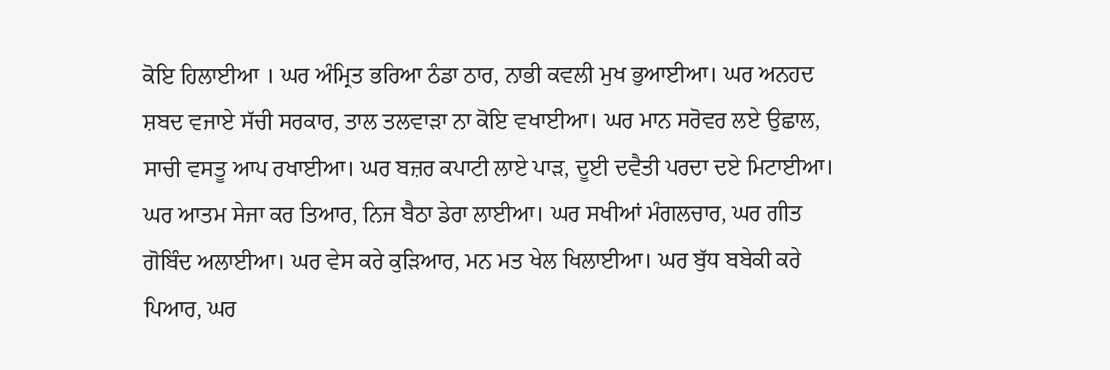ਕੋਇ ਹਿਲਾਈਆ । ਘਰ ਅੰਮ੍ਰਿਤ ਭਰਿਆ ਠੰਡਾ ਠਾਰ, ਨਾਭੀ ਕਵਲੀ ਮੁਖ ਭੁਆਈਆ। ਘਰ ਅਨਹਦ ਸ਼ਬਦ ਵਜਾਏ ਸੱਚੀ ਸਰਕਾਰ, ਤਾਲ ਤਲਵਾੜਾ ਨਾ ਕੋਇ ਵਖਾਈਆ। ਘਰ ਮਾਨ ਸਰੋਵਰ ਲਏ ਉਛਾਲ, ਸਾਚੀ ਵਸਤੂ ਆਪ ਰਖਾਈਆ। ਘਰ ਬਜ਼ਰ ਕਪਾਟੀ ਲਾਏ ਪਾੜ, ਦੂਈ ਦਵੈਤੀ ਪਰਦਾ ਦਏ ਮਿਟਾਈਆ। ਘਰ ਆਤਮ ਸੇਜਾ ਕਰ ਤਿਆਰ, ਨਿਜ ਬੈਠਾ ਡੇਰਾ ਲਾਈਆ। ਘਰ ਸਖੀਆਂ ਮੰਗਲਚਾਰ, ਘਰ ਗੀਤ ਗੋਬਿੰਦ ਅਲਾਈਆ। ਘਰ ਵੇਸ ਕਰੇ ਕੁੜਿਆਰ, ਮਨ ਮਤ ਖੇਲ ਖਿਲਾਈਆ। ਘਰ ਬੁੱਧ ਬਬੇਕੀ ਕਰੇ ਪਿਆਰ, ਘਰ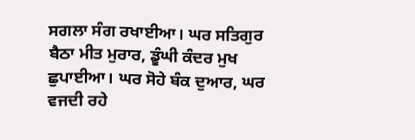ਸਗਲਾ ਸੰਗ ਰਖਾਈਆ। ਘਰ ਸਤਿਗੁਰ ਬੈਠਾ ਮੀਤ ਮੁਰਾਰ, ਡੂੰਘੀ ਕੰਦਰ ਮੁਖ ਛੁਪਾਈਆ। ਘਰ ਸੋਹੇ ਬੰਕ ਦੁਆਰ, ਘਰ ਵਜਦੀ ਰਹੇ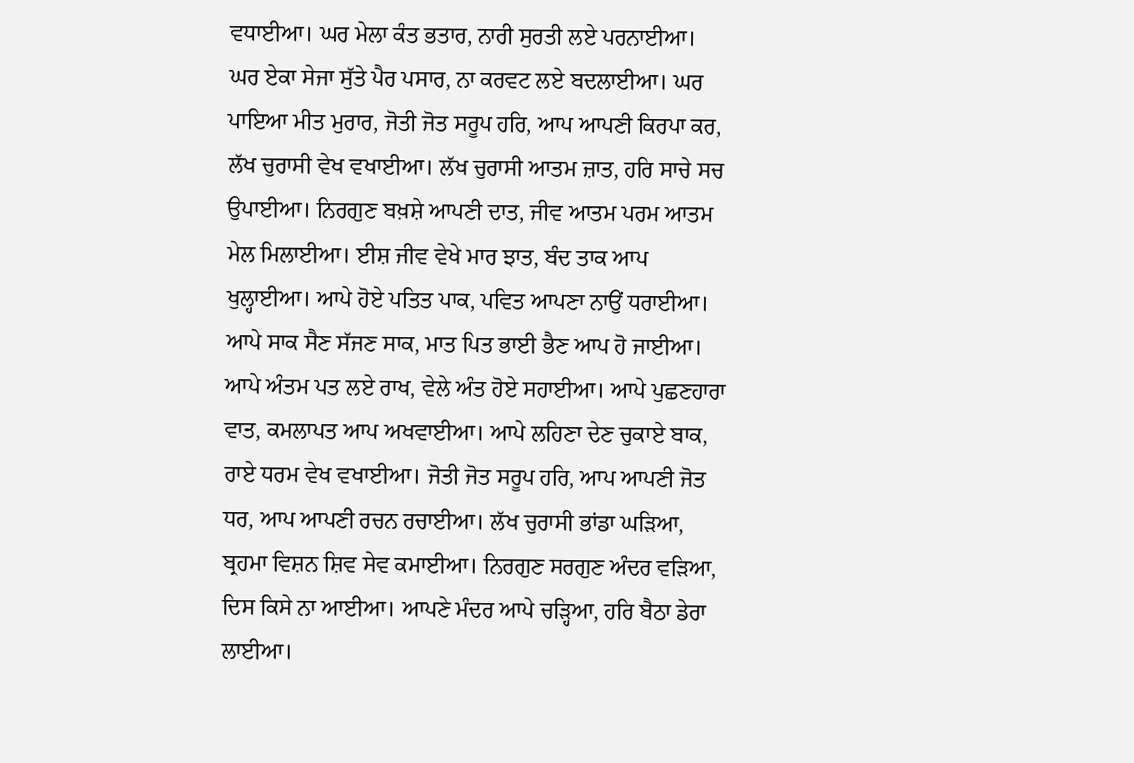ਵਧਾਈਆ। ਘਰ ਮੇਲਾ ਕੰਤ ਭਤਾਰ, ਨਾਰੀ ਸੁਰਤੀ ਲਏ ਪਰਨਾਈਆ। ਘਰ ਏਕਾ ਸੇਜਾ ਸੁੱਤੇ ਪੈਰ ਪਸਾਰ, ਨਾ ਕਰਵਟ ਲਏ ਬਦਲਾਈਆ। ਘਰ ਪਾਇਆ ਮੀਤ ਮੁਰਾਰ, ਜੋਤੀ ਜੋਤ ਸਰੂਪ ਹਰਿ, ਆਪ ਆਪਣੀ ਕਿਰਪਾ ਕਰ, ਲੱਖ ਚੁਰਾਸੀ ਵੇਖ ਵਖਾਈਆ। ਲੱਖ ਚੁਰਾਸੀ ਆਤਮ ਜ਼ਾਤ, ਹਰਿ ਸਾਚੇ ਸਚ ਉਪਾਈਆ। ਨਿਰਗੁਣ ਬਖ਼ਸ਼ੇ ਆਪਣੀ ਦਾਤ, ਜੀਵ ਆਤਮ ਪਰਮ ਆਤਮ ਮੇਲ ਮਿਲਾਈਆ। ਈਸ਼ ਜੀਵ ਵੇਖੇ ਮਾਰ ਝਾਤ, ਬੰਦ ਤਾਕ ਆਪ ਖੁਲ੍ਹਾਈਆ। ਆਪੇ ਹੋਏ ਪਤਿਤ ਪਾਕ, ਪਵਿਤ ਆਪਣਾ ਨਾਉਂ ਧਰਾਈਆ। ਆਪੇ ਸਾਕ ਸੈਣ ਸੱਜਣ ਸਾਕ, ਮਾਤ ਪਿਤ ਭਾਈ ਭੈਣ ਆਪ ਹੋ ਜਾਈਆ। ਆਪੇ ਅੰਤਮ ਪਤ ਲਏ ਰਾਖ, ਵੇਲੇ ਅੰਤ ਹੋਏ ਸਹਾਈਆ। ਆਪੇ ਪੁਛਣਹਾਰਾ ਵਾਤ, ਕਮਲਾਪਤ ਆਪ ਅਖਵਾਈਆ। ਆਪੇ ਲਹਿਣਾ ਦੇਣ ਚੁਕਾਏ ਬਾਕ, ਰਾਏ ਧਰਮ ਵੇਖ ਵਖਾਈਆ। ਜੋਤੀ ਜੋਤ ਸਰੂਪ ਹਰਿ, ਆਪ ਆਪਣੀ ਜੋਤ ਧਰ, ਆਪ ਆਪਣੀ ਰਚਨ ਰਚਾਈਆ। ਲੱਖ ਚੁਰਾਸੀ ਭਾਂਡਾ ਘੜਿਆ, ਬ੍ਰਹਮਾ ਵਿਸ਼ਨ ਸ਼ਿਵ ਸੇਵ ਕਮਾਈਆ। ਨਿਰਗੁਣ ਸਰਗੁਣ ਅੰਦਰ ਵੜਿਆ, ਦਿਸ ਕਿਸੇ ਨਾ ਆਈਆ। ਆਪਣੇ ਮੰਦਰ ਆਪੇ ਚੜ੍ਹਿਆ, ਹਰਿ ਬੈਠਾ ਡੇਰਾ ਲਾਈਆ।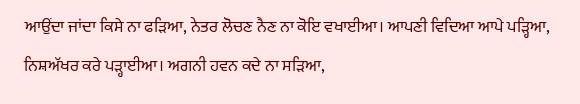ਆਉਂਦਾ ਜਾਂਦਾ ਕਿਸੇ ਨਾ ਫੜਿਆ, ਨੇਤਰ ਲੋਚਣ ਨੈਣ ਨਾ ਕੋਇ ਵਖਾਈਆ। ਆਪਣੀ ਵਿਦਿਆ ਆਪੇ ਪੜ੍ਹਿਆ, ਨਿਸ਼ਅੱਖਰ ਕਰੇ ਪੜ੍ਹਾਈਆ। ਅਗਨੀ ਹਵਨ ਕਦੇ ਨਾ ਸੜਿਆ,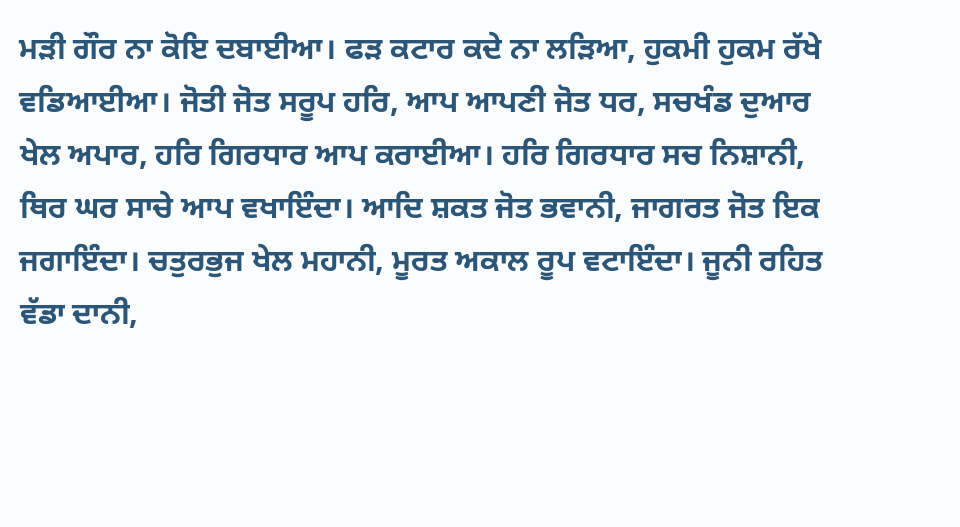ਮੜੀ ਗੌਰ ਨਾ ਕੋਇ ਦਬਾਈਆ। ਫੜ ਕਟਾਰ ਕਦੇ ਨਾ ਲੜਿਆ, ਹੁਕਮੀ ਹੁਕਮ ਰੱਖੇ ਵਡਿਆਈਆ। ਜੋਤੀ ਜੋਤ ਸਰੂਪ ਹਰਿ, ਆਪ ਆਪਣੀ ਜੋਤ ਧਰ, ਸਚਖੰਡ ਦੁਆਰ ਖੇਲ ਅਪਾਰ, ਹਰਿ ਗਿਰਧਾਰ ਆਪ ਕਰਾਈਆ। ਹਰਿ ਗਿਰਧਾਰ ਸਚ ਨਿਸ਼ਾਨੀ, ਥਿਰ ਘਰ ਸਾਚੇ ਆਪ ਵਖਾਇੰਦਾ। ਆਦਿ ਸ਼ਕਤ ਜੋਤ ਭਵਾਨੀ, ਜਾਗਰਤ ਜੋਤ ਇਕ ਜਗਾਇੰਦਾ। ਚਤੁਰਭੁਜ ਖੇਲ ਮਹਾਨੀ, ਮੂਰਤ ਅਕਾਲ ਰੂਪ ਵਟਾਇੰਦਾ। ਜੂਨੀ ਰਹਿਤ ਵੱਡਾ ਦਾਨੀ,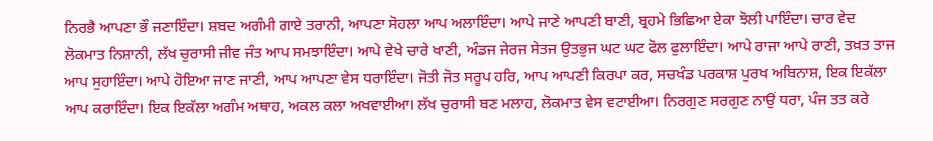ਨਿਰਭੈ ਆਪਣਾ ਭੌ ਜਣਾਇੰਦਾ। ਸ਼ਬਦ ਅਗੰਮੀ ਗਾਏ ਤਰਾਨੀ, ਆਪਣਾ ਸੋਹਲਾ ਆਪ ਅਲਾਇੰਦਾ। ਆਪੇ ਜਾਣੇ ਆਪਣੀ ਬਾਣੀ, ਬ੍ਰਹਮੇ ਭਿਛਿਆ ਏਕਾ ਝੋਲੀ ਪਾਇੰਦਾ। ਚਾਰ ਵੇਦ ਲੋਕਮਾਤ ਨਿਸ਼ਾਨੀ, ਲੱਖ ਚੁਰਾਸੀ ਜੀਵ ਜੰਤ ਆਪ ਸਮਝਾਇੰਦਾ। ਆਪੇ ਵੇਖੇ ਚਾਰੇ ਖਾਣੀ, ਅੰਡਜ ਜੇਰਜ ਸੇਤਜ ਉਤਭੁਜ ਘਟ ਘਟ ਫੋਲ ਫੁਲਾਇੰਦਾ। ਆਪੇ ਰਾਜਾ ਆਪੇ ਰਾਣੀ, ਤਖ਼ਤ ਤਾਜ ਆਪ ਸੁਹਾਇੰਦਾ। ਆਪੇ ਹੋਇਆ ਜਾਣ ਜਾਣੀ, ਆਪ ਆਪਣਾ ਵੇਸ ਧਰਾਇੰਦਾ। ਜੋਤੀ ਜੋਤ ਸਰੂਪ ਹਰਿ, ਆਪ ਆਪਣੀ ਕਿਰਪਾ ਕਰ, ਸਚਖੰਡ ਪਰਕਾਸ਼ ਪੁਰਖ ਅਬਿਨਾਸ਼, ਇਕ ਇਕੱਲਾ ਆਪ ਕਰਾਇੰਦਾ। ਇਕ ਇਕੱਲਾ ਅਗੰਮ ਅਥਾਹ, ਅਕਲ ਕਲਾ ਅਖਵਾਈਆ। ਲੱਖ ਚੁਰਾਸੀ ਬਣ ਮਲਾਹ, ਲੋਕਮਾਤ ਵੇਸ ਵਟਾਈਆ। ਨਿਰਗੁਣ ਸਰਗੁਣ ਨਾਉਂ ਧਰਾ, ਪੰਜ ਤਤ ਕਰੇ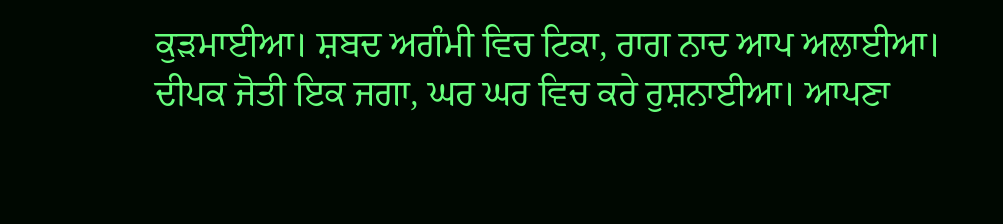ਕੁੜਮਾਈਆ। ਸ਼ਬਦ ਅਗੰਮੀ ਵਿਚ ਟਿਕਾ, ਰਾਗ ਨਾਦ ਆਪ ਅਲਾਈਆ। ਦੀਪਕ ਜੋਤੀ ਇਕ ਜਗਾ, ਘਰ ਘਰ ਵਿਚ ਕਰੇ ਰੁਸ਼ਨਾਈਆ। ਆਪਣਾ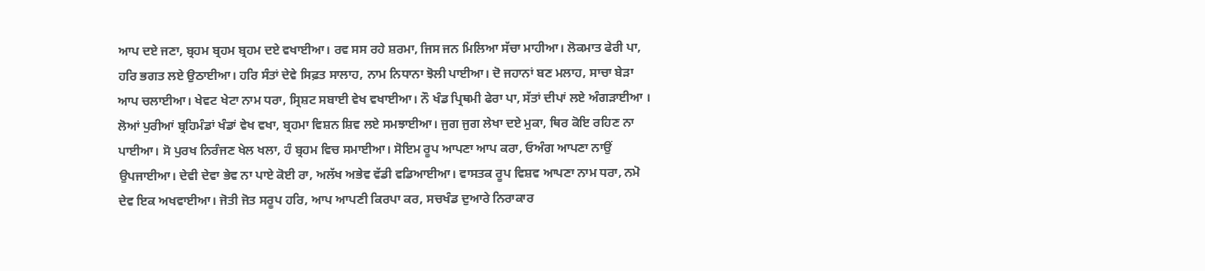ਆਪ ਦਏ ਜਣਾ, ਬ੍ਰਹਮ ਬ੍ਰਹਮ ਬ੍ਰਹਮ ਦਏ ਵਖਾਈਆ। ਰਵ ਸਸ ਰਹੇ ਸ਼ਰਮਾ, ਜਿਸ ਜਨ ਮਿਲਿਆ ਸੱਚਾ ਮਾਹੀਆ। ਲੋਕਮਾਤ ਫੇਰੀ ਪਾ, ਹਰਿ ਭਗਤ ਲਏ ਉਠਾਈਆ। ਹਰਿ ਸੰਤਾਂ ਦੇਵੇ ਸਿਫ਼ਤ ਸਾਲਾਹ, ਨਾਮ ਨਿਧਾਨਾ ਝੋਲੀ ਪਾਈਆ। ਦੋ ਜਹਾਨਾਂ ਬਣ ਮਲਾਹ, ਸਾਚਾ ਬੇੜਾ ਆਪ ਚਲਾਈਆ। ਖੇਵਟ ਖੇਟਾ ਨਾਮ ਧਰਾ, ਸ੍ਰਿਸ਼ਟ ਸਬਾਈ ਵੇਖ ਵਖਾਈਆ। ਨੌ ਖੰਡ ਪ੍ਰਿਥਮੀ ਫੇਰਾ ਪਾ, ਸੱਤਾਂ ਦੀਪਾਂ ਲਏ ਅੰਗੜਾਈਆ । ਲੋਆਂ ਪੁਰੀਆਂ ਬ੍ਰਹਿਮੰਡਾਂ ਖੰਡਾਂ ਵੇਖ ਵਖਾ, ਬ੍ਰਹਮਾ ਵਿਸ਼ਨ ਸ਼ਿਵ ਲਏ ਸਮਝਾਈਆ। ਜੁਗ ਜੁਗ ਲੇਖਾ ਦਏ ਮੁਕਾ, ਥਿਰ ਕੋਇ ਰਹਿਣ ਨਾ ਪਾਈਆ। ਸੋ ਪੁਰਖ ਨਿਰੰਜਣ ਖੇਲ ਖਲਾ, ਹੰ ਬ੍ਰਹਮ ਵਿਚ ਸਮਾਈਆ। ਸੋਇਮ ਰੂਪ ਆਪਣਾ ਆਪ ਕਰਾ, ਓਅੰਗ ਆਪਣਾ ਨਾਉਂ ਉਪਜਾਈਆ। ਦੇਵੀ ਦੇਵਾ ਭੇਵ ਨਾ ਪਾਏ ਕੋਈ ਰਾ, ਅਲੱਖ ਅਭੇਵ ਵੱਡੀ ਵਡਿਆਈਆ। ਵਾਸਤਕ ਰੂਪ ਵਿਸ਼ਵ ਆਪਣਾ ਨਾਮ ਧਰਾ, ਨਮੋ ਦੇਵ ਇਕ ਅਖਵਾਈਆ। ਜੋਤੀ ਜੋਤ ਸਰੂਪ ਹਰਿ, ਆਪ ਆਪਣੀ ਕਿਰਪਾ ਕਰ, ਸਚਖੰਡ ਦੁਆਰੇ ਨਿਰਾਕਾਰ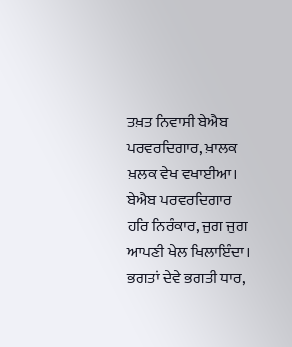ਤਖ਼ਤ ਨਿਵਾਸੀ ਬੇਐਬ ਪਰਵਰਦਿਗਾਰ, ਖ਼ਾਲਕ ਖ਼ਲਕ ਵੇਖ ਵਖਾਈਆ। ਬੇਐਬ ਪਰਵਰਦਿਗਾਰ ਹਰਿ ਨਿਰੰਕਾਰ, ਜੁਗ ਜੁਗ ਆਪਣੀ ਖੇਲ ਖਿਲਾਇੰਦਾ। ਭਗਤਾਂ ਦੇਵੇ ਭਗਤੀ ਧਾਰ,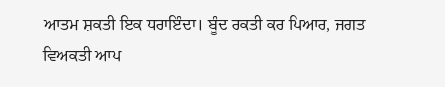ਆਤਮ ਸ਼ਕਤੀ ਇਕ ਧਰਾਇੰਦਾ। ਬੂੰਦ ਰਕਤੀ ਕਰ ਪਿਆਰ, ਜਗਤ ਵਿਅਕਤੀ ਆਪ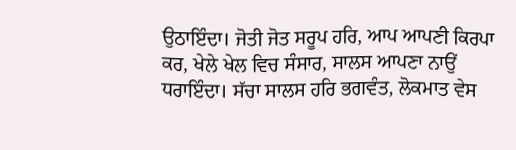ਉਠਾਇੰਦਾ। ਜੋਤੀ ਜੋਤ ਸਰੂਪ ਹਰਿ, ਆਪ ਆਪਣੀ ਕਿਰਪਾ ਕਰ, ਖੇਲੇ ਖੇਲ ਵਿਚ ਸੰਸਾਰ, ਸਾਲਸ ਆਪਣਾ ਨਾਉਂ ਧਰਾਇੰਦਾ। ਸੱਚਾ ਸਾਲਸ ਹਰਿ ਭਗਵੰਤ, ਲੋਕਮਾਤ ਵੇਸ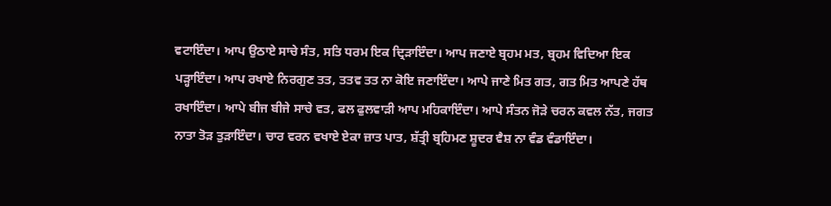ਵਟਾਇੰਦਾ। ਆਪ ਉਠਾਏ ਸਾਚੇ ਸੰਤ, ਸਤਿ ਧਰਮ ਇਕ ਦ੍ਰਿੜਾਇੰਦਾ। ਆਪ ਜਣਾਏ ਬ੍ਰਹਮ ਮਤ, ਬ੍ਰਹਮ ਵਿਦਿਆ ਇਕ ਪੜ੍ਹਾਇੰਦਾ। ਆਪ ਰਖਾਏ ਨਿਰਗੁਣ ਤਤ, ਤਤਵ ਤਤ ਨਾ ਕੋਇ ਜਣਾਇੰਦਾ। ਆਪੇ ਜਾਣੇ ਮਿਤ ਗਤ, ਗਤ ਮਿਤ ਆਪਣੇ ਹੱਥ ਰਖਾਇੰਦਾ। ਆਪੇ ਬੀਜ ਬੀਜੇ ਸਾਚੇ ਵਤ, ਫਲ ਫੁਲਵਾੜੀ ਆਪ ਮਹਿਕਾਇੰਦਾ। ਆਪੇ ਸੰਤਨ ਜੋੜੇ ਚਰਨ ਕਵਲ ਨੱਤ, ਜਗਤ ਨਾਤਾ ਤੋੜ ਤੁੜਾਇੰਦਾ। ਚਾਰ ਵਰਨ ਵਖਾਏ ਏਕਾ ਜ਼ਾਤ ਪਾਤ, ਸ਼ੱਤ੍ਰੀ ਬ੍ਰਹਿਮਣ ਸ਼ੂਦਰ ਵੈਸ਼ ਨਾ ਵੰਡ ਵੰਡਾਇੰਦਾ।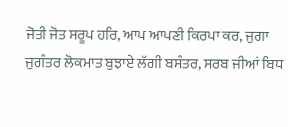ਜੋਤੀ ਜੋਤ ਸਰੂਪ ਹਰਿ, ਆਪ ਆਪਣੀ ਕਿਰਪਾ ਕਰ, ਜੁਗਾ ਜੁਗੰਤਰ ਲੋਕਮਾਤ ਬੁਝਾਏ ਲੱਗੀ ਬਸੰਤਰ, ਸਰਬ ਜੀਆਂ ਬਿਧ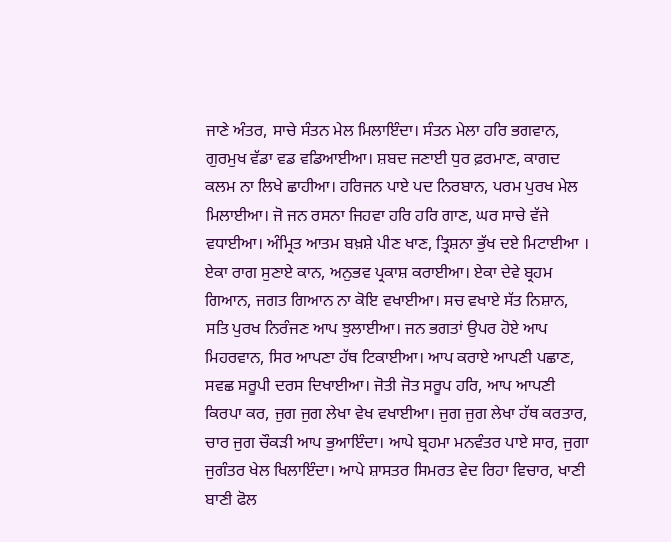ਜਾਣੇ ਅੰਤਰ, ਸਾਚੇ ਸੰਤਨ ਮੇਲ ਮਿਲਾਇੰਦਾ। ਸੰਤਨ ਮੇਲਾ ਹਰਿ ਭਗਵਾਨ, ਗੁਰਮੁਖ ਵੱਡਾ ਵਡ ਵਡਿਆਈਆ। ਸ਼ਬਦ ਜਣਾਈ ਧੁਰ ਫ਼ਰਮਾਣ, ਕਾਗਦ ਕਲਮ ਨਾ ਲਿਖੇ ਛਾਹੀਆ। ਹਰਿਜਨ ਪਾਏ ਪਦ ਨਿਰਬਾਨ, ਪਰਮ ਪੁਰਖ ਮੇਲ ਮਿਲਾਈਆ। ਜੋ ਜਨ ਰਸਨਾ ਜਿਹਵਾ ਹਰਿ ਹਰਿ ਗਾਣ, ਘਰ ਸਾਚੇ ਵੱਜੇ ਵਧਾਈਆ। ਅੰਮ੍ਰਿਤ ਆਤਮ ਬਖ਼ਸ਼ੇ ਪੀਣ ਖਾਣ, ਤ੍ਰਿਸ਼ਨਾ ਭੁੱਖ ਦਏ ਮਿਟਾਈਆ । ਏਕਾ ਰਾਗ ਸੁਣਾਏ ਕਾਨ, ਅਨੁਭਵ ਪ੍ਰਕਾਸ਼ ਕਰਾਈਆ। ਏਕਾ ਦੇਵੇ ਬ੍ਰਹਮ ਗਿਆਨ, ਜਗਤ ਗਿਆਨ ਨਾ ਕੋਇ ਵਖਾਈਆ। ਸਚ ਵਖਾਏ ਸੱਤ ਨਿਸ਼ਾਨ, ਸਤਿ ਪੁਰਖ ਨਿਰੰਜਣ ਆਪ ਝੁਲਾਈਆ। ਜਨ ਭਗਤਾਂ ਉਪਰ ਹੋਏ ਆਪ ਮਿਹਰਵਾਨ, ਸਿਰ ਆਪਣਾ ਹੱਥ ਟਿਕਾਈਆ। ਆਪ ਕਰਾਏ ਆਪਣੀ ਪਛਾਣ, ਸਵਛ ਸਰੂਪੀ ਦਰਸ ਦਿਖਾਈਆ। ਜੋਤੀ ਜੋਤ ਸਰੂਪ ਹਰਿ, ਆਪ ਆਪਣੀ ਕਿਰਪਾ ਕਰ, ਜੁਗ ਜੁਗ ਲੇਖਾ ਵੇਖ ਵਖਾਈਆ। ਜੁਗ ਜੁਗ ਲੇਖਾ ਹੱਥ ਕਰਤਾਰ, ਚਾਰ ਜੁਗ ਚੌਕੜੀ ਆਪ ਭੁਆਇੰਦਾ। ਆਪੇ ਬ੍ਰਹਮਾ ਮਨਵੰਤਰ ਪਾਏ ਸਾਰ, ਜੁਗਾ ਜੁਗੰਤਰ ਖੇਲ ਖਿਲਾਇੰਦਾ। ਆਪੇ ਸ਼ਾਸਤਰ ਸਿਮਰਤ ਵੇਦ ਰਿਹਾ ਵਿਚਾਰ, ਖਾਣੀ ਬਾਣੀ ਫੋਲ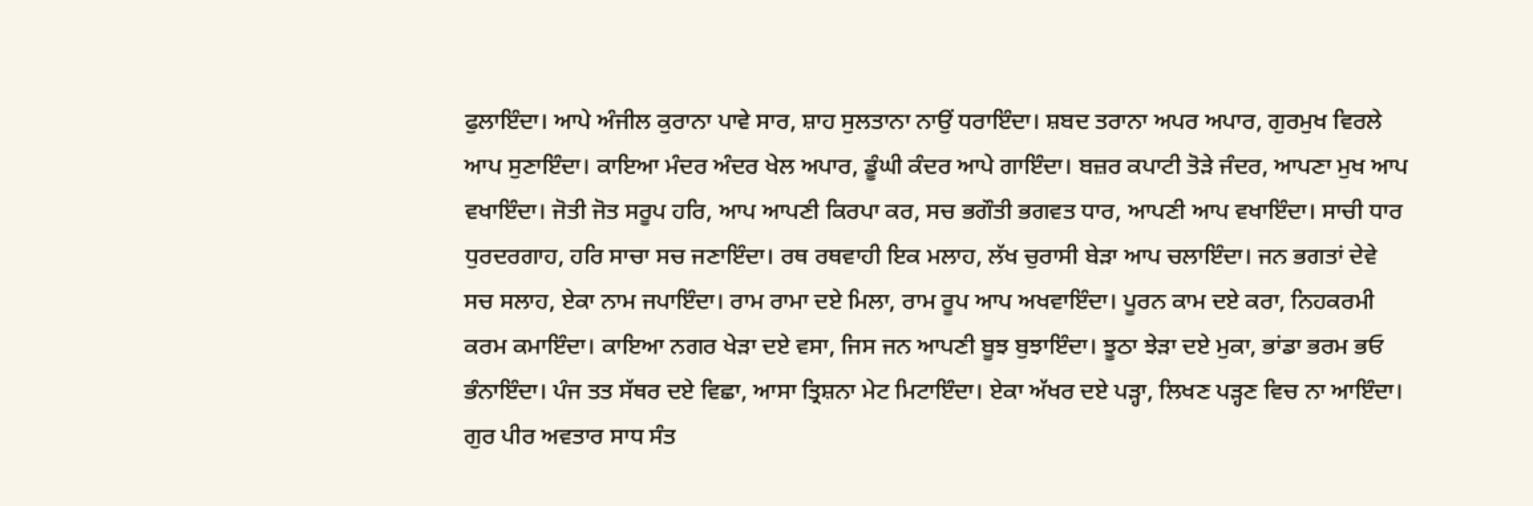ਫੁਲਾਇੰਦਾ। ਆਪੇ ਅੰਜੀਲ ਕੁਰਾਨਾ ਪਾਵੇ ਸਾਰ, ਸ਼ਾਹ ਸੁਲਤਾਨਾ ਨਾਉਂ ਧਰਾਇੰਦਾ। ਸ਼ਬਦ ਤਰਾਨਾ ਅਪਰ ਅਪਾਰ, ਗੁਰਮੁਖ ਵਿਰਲੇ ਆਪ ਸੁਣਾਇੰਦਾ। ਕਾਇਆ ਮੰਦਰ ਅੰਦਰ ਖੇਲ ਅਪਾਰ, ਡੂੰਘੀ ਕੰਦਰ ਆਪੇ ਗਾਇੰਦਾ। ਬਜ਼ਰ ਕਪਾਟੀ ਤੋੜੇ ਜੰਦਰ, ਆਪਣਾ ਮੁਖ ਆਪ ਵਖਾਇੰਦਾ। ਜੋਤੀ ਜੋਤ ਸਰੂਪ ਹਰਿ, ਆਪ ਆਪਣੀ ਕਿਰਪਾ ਕਰ, ਸਚ ਭਗੌਤੀ ਭਗਵਤ ਧਾਰ, ਆਪਣੀ ਆਪ ਵਖਾਇੰਦਾ। ਸਾਚੀ ਧਾਰ ਧੁਰਦਰਗਾਹ, ਹਰਿ ਸਾਚਾ ਸਚ ਜਣਾਇੰਦਾ। ਰਥ ਰਥਵਾਹੀ ਇਕ ਮਲਾਹ, ਲੱਖ ਚੁਰਾਸੀ ਬੇੜਾ ਆਪ ਚਲਾਇੰਦਾ। ਜਨ ਭਗਤਾਂ ਦੇਵੇ ਸਚ ਸਲਾਹ, ਏਕਾ ਨਾਮ ਜਪਾਇੰਦਾ। ਰਾਮ ਰਾਮਾ ਦਏ ਮਿਲਾ, ਰਾਮ ਰੂਪ ਆਪ ਅਖਵਾਇੰਦਾ। ਪੂਰਨ ਕਾਮ ਦਏ ਕਰਾ, ਨਿਹਕਰਮੀ ਕਰਮ ਕਮਾਇੰਦਾ। ਕਾਇਆ ਨਗਰ ਖੇੜਾ ਦਏ ਵਸਾ, ਜਿਸ ਜਨ ਆਪਣੀ ਬੂਝ ਬੁਝਾਇੰਦਾ। ਝੂਠਾ ਝੇੜਾ ਦਏ ਮੁਕਾ, ਭਾਂਡਾ ਭਰਮ ਭਓ ਭੰਨਾਇੰਦਾ। ਪੰਜ ਤਤ ਸੱਥਰ ਦਏ ਵਿਛਾ, ਆਸਾ ਤ੍ਰਿਸ਼ਨਾ ਮੇਟ ਮਿਟਾਇੰਦਾ। ਏਕਾ ਅੱਖਰ ਦਏ ਪੜ੍ਹਾ, ਲਿਖਣ ਪੜ੍ਹਣ ਵਿਚ ਨਾ ਆਇੰਦਾ। ਗੁਰ ਪੀਰ ਅਵਤਾਰ ਸਾਧ ਸੰਤ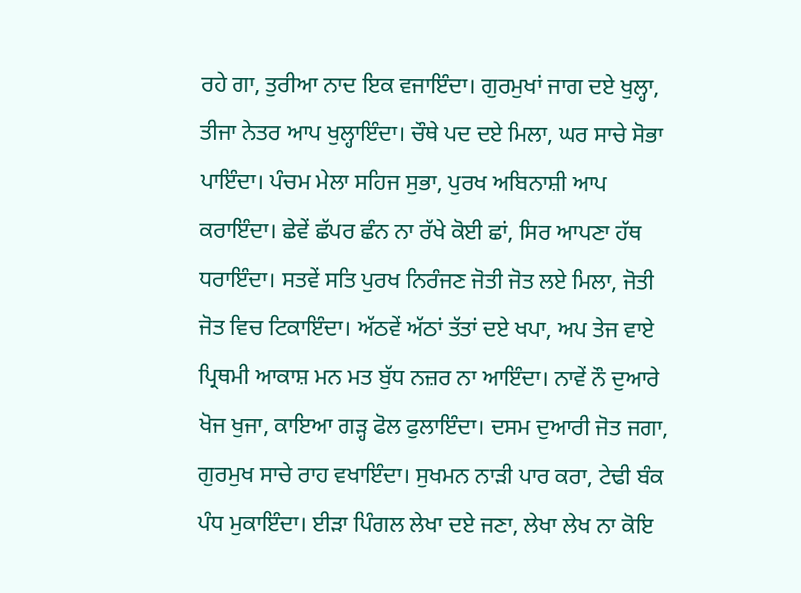ਰਹੇ ਗਾ, ਤੁਰੀਆ ਨਾਦ ਇਕ ਵਜਾਇੰਦਾ। ਗੁਰਮੁਖਾਂ ਜਾਗ ਦਏ ਖੁਲ੍ਹਾ, ਤੀਜਾ ਨੇਤਰ ਆਪ ਖੁਲ੍ਹਾਇੰਦਾ। ਚੌਥੇ ਪਦ ਦਏ ਮਿਲਾ, ਘਰ ਸਾਚੇ ਸੋਭਾ ਪਾਇੰਦਾ। ਪੰਚਮ ਮੇਲਾ ਸਹਿਜ ਸੁਭਾ, ਪੁਰਖ ਅਬਿਨਾਸ਼ੀ ਆਪ ਕਰਾਇੰਦਾ। ਛੇਵੇਂ ਛੱਪਰ ਛੰਨ ਨਾ ਰੱਖੇ ਕੋਈ ਛਾਂ, ਸਿਰ ਆਪਣਾ ਹੱਥ ਧਰਾਇੰਦਾ। ਸਤਵੇਂ ਸਤਿ ਪੁਰਖ ਨਿਰੰਜਣ ਜੋਤੀ ਜੋਤ ਲਏ ਮਿਲਾ, ਜੋਤੀ ਜੋਤ ਵਿਚ ਟਿਕਾਇੰਦਾ। ਅੱਠਵੇਂ ਅੱਠਾਂ ਤੱਤਾਂ ਦਏ ਖਪਾ, ਅਪ ਤੇਜ ਵਾਏ ਪ੍ਰਿਥਮੀ ਆਕਾਸ਼ ਮਨ ਮਤ ਬੁੱਧ ਨਜ਼ਰ ਨਾ ਆਇੰਦਾ। ਨਾਵੇਂ ਨੌ ਦੁਆਰੇ ਖੋਜ ਖੁਜਾ, ਕਾਇਆ ਗੜ੍ਹ ਫੋਲ ਫੁਲਾਇੰਦਾ। ਦਸਮ ਦੁਆਰੀ ਜੋਤ ਜਗਾ, ਗੁਰਮੁਖ ਸਾਚੇ ਰਾਹ ਵਖਾਇੰਦਾ। ਸੁਖਮਨ ਨਾੜੀ ਪਾਰ ਕਰਾ, ਟੇਢੀ ਬੰਕ ਪੰਧ ਮੁਕਾਇੰਦਾ। ਈੜਾ ਪਿੰਗਲ ਲੇਖਾ ਦਏ ਜਣਾ, ਲੇਖਾ ਲੇਖ ਨਾ ਕੋਇ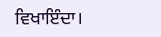ਵਿਖਾਇੰਦਾ।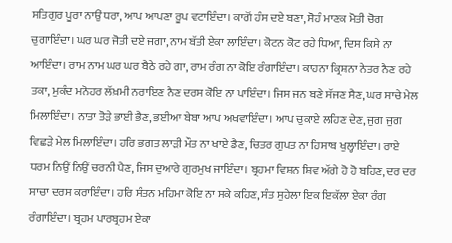ਸਤਿਗੁਰ ਪੂਰਾ ਨਾਉਂ ਧਰਾ, ਆਪ ਆਪਣਾ ਰੂਪ ਵਟਾਇੰਦਾ। ਕਾਗੋਂ ਹੰਸ ਦਏ ਬਣਾ, ਸੋਹੰ ਮਾਣਕ ਮੋਤੀ ਚੋਗ ਚੁਗਾਇੰਦਾ। ਘਰ ਘਰ ਜੋਤੀ ਦਏ ਜਗਾ, ਨਾਮ ਬੱਤੀ ਏਕਾ ਲਾਇੰਦਾ। ਕੋਟਨ ਕੋਟ ਰਹੇ ਧਿਆ, ਦਿਸ ਕਿਸੇ ਨਾ ਆਇੰਦਾ। ਰਾਮ ਨਾਮ ਘਰ ਘਰ ਬੈਠੇ ਰਹੇ ਗਾ, ਰਾਮ ਰੰਗ ਨਾ ਕੋਇ ਰੰਗਾਇੰਦਾ। ਕਾਹਨਾ ਕ੍ਰਿਸ਼ਨਾ ਨੇਤਰ ਨੈਣ ਰਹੇ ਤਕਾ, ਮੁਕੰਦ ਮਨੋਹਰ ਲੱਖ਼ਮੀ ਨਰਾਇਣ ਨੈਣ ਦਰਸ ਕੋਇ ਨਾ ਪਾਇੰਦਾ। ਜਿਸ ਜਨ ਬਣੇ ਸੱਜਣ ਸੈਣ, ਘਰ ਸਾਚੇ ਮੇਲ ਮਿਲਾਇੰਦਾ। ਨਾਤਾ ਤੋੜੇ ਭਾਈ ਭੈਣ, ਭਈਆ ਬੇਬਾ ਆਪ ਅਖਵਾਇੰਦਾ। ਆਪ ਚੁਕਾਏ ਲਹਿਣ ਦੇਣ, ਜੁਗ ਜੁਗ ਵਿਛੜੇ ਮੇਲ ਮਿਲਾਇੰਦਾ। ਹਰਿ ਭਗਤ ਲਾੜੀ ਮੌਤ ਨਾ ਖਾਏ ਡੈਣ, ਚਿਤਰ ਗੁਪਤ ਨਾ ਹਿਸਾਬ ਖੁਲ੍ਹਾਇੰਦਾ। ਰਾਏ ਧਰਮ ਨਿਉਂ ਨਿਉਂ ਚਰਨੀ ਪੈਣ, ਜਿਸ ਦੁਆਰੇ ਗੁਰਮੁਖ ਜਾਇੰਦਾ। ਬ੍ਰਹਮਾ ਵਿਸ਼ਨ ਸ਼ਿਵ ਅੱਗੇ ਹੋ ਹੋ ਬਹਿਣ, ਦਰ ਦਰ ਸਾਚਾ ਦਰਸ ਕਰਾਇੰਦਾ। ਹਰਿ ਸੰਤਨ ਮਹਿਮਾ ਕੋਇ ਨਾ ਸਕੇ ਕਹਿਣ, ਸੰਤ ਸੁਹੇਲਾ ਇਕ ਇਕੱਲਾ ਏਕਾ ਰੰਗ ਰੰਗਾਇੰਦਾ। ਬ੍ਰਹਮ ਪਾਰਬ੍ਰਹਮ ਏਕਾ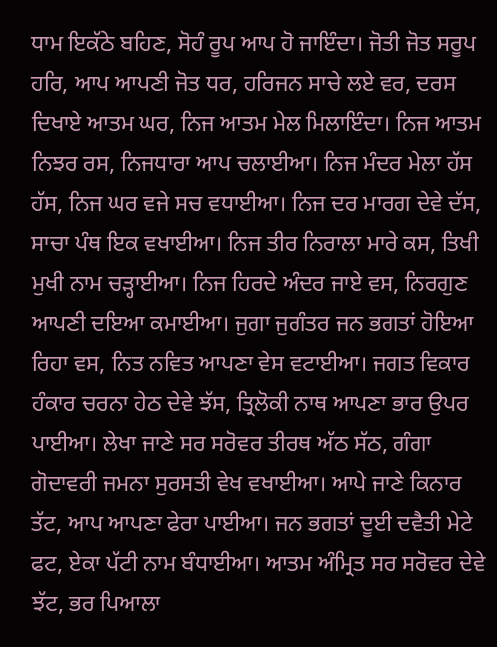ਧਾਮ ਇਕੱਠੇ ਬਹਿਣ, ਸੋਹੰ ਰੂਪ ਆਪ ਹੋ ਜਾਇੰਦਾ। ਜੋਤੀ ਜੋਤ ਸਰੂਪ ਹਰਿ, ਆਪ ਆਪਣੀ ਜੋਤ ਧਰ, ਹਰਿਜਨ ਸਾਚੇ ਲਏ ਵਰ, ਦਰਸ ਦਿਖਾਏ ਆਤਮ ਘਰ, ਨਿਜ ਆਤਮ ਮੇਲ ਮਿਲਾਇੰਦਾ। ਨਿਜ ਆਤਮ ਨਿਝਰ ਰਸ, ਨਿਜਧਾਰਾ ਆਪ ਚਲਾਈਆ। ਨਿਜ ਮੰਦਰ ਮੇਲਾ ਹੱਸ ਹੱਸ, ਨਿਜ ਘਰ ਵਜੇ ਸਚ ਵਧਾਈਆ। ਨਿਜ ਦਰ ਮਾਰਗ ਦੇਵੇ ਦੱਸ, ਸਾਚਾ ਪੰਥ ਇਕ ਵਖਾਈਆ। ਨਿਜ ਤੀਰ ਨਿਰਾਲਾ ਮਾਰੇ ਕਸ, ਤਿਖੀ ਮੁਖੀ ਨਾਮ ਚੜ੍ਹਾਈਆ। ਨਿਜ ਹਿਰਦੇ ਅੰਦਰ ਜਾਏ ਵਸ, ਨਿਰਗੁਣ ਆਪਣੀ ਦਇਆ ਕਮਾਈਆ। ਜੁਗਾ ਜੁਗੰਤਰ ਜਨ ਭਗਤਾਂ ਹੋਇਆ ਰਿਹਾ ਵਸ, ਨਿਤ ਨਵਿਤ ਆਪਣਾ ਵੇਸ ਵਟਾਈਆ। ਜਗਤ ਵਿਕਾਰ ਹੰਕਾਰ ਚਰਨਾ ਹੇਠ ਦੇਵੇ ਝੱਸ, ਤ੍ਰਿਲੋਕੀ ਨਾਥ ਆਪਣਾ ਭਾਰ ਉਪਰ ਪਾਈਆ। ਲੇਖਾ ਜਾਣੇ ਸਰ ਸਰੋਵਰ ਤੀਰਥ ਅੱਠ ਸੱਠ, ਗੰਗਾ ਗੋਦਾਵਰੀ ਜਮਨਾ ਸੁਰਸਤੀ ਵੇਖ ਵਖਾਈਆ। ਆਪੇ ਜਾਣੇ ਕਿਨਾਰ ਤੱਟ, ਆਪ ਆਪਣਾ ਫੇਰਾ ਪਾਈਆ। ਜਨ ਭਗਤਾਂ ਦੂਈ ਦਵੈਤੀ ਮੇਟੇ ਫਟ, ਏਕਾ ਪੱਟੀ ਨਾਮ ਬੰਧਾਈਆ। ਆਤਮ ਅੰਮ੍ਰਿਤ ਸਰ ਸਰੋਵਰ ਦੇਵੇ ਝੱਟ, ਭਰ ਪਿਆਲਾ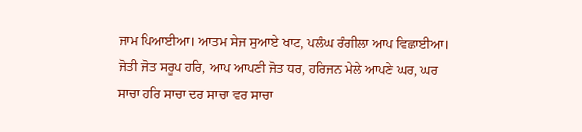ਜਾਮ ਪਿਆਈਆ। ਆਤਮ ਸੇਜ ਸੁਆਏ ਖਾਟ, ਪਲੰਘ ਰੰਗੀਲਾ ਆਪ ਵਿਛਾਈਆ। ਜੋਤੀ ਜੋਤ ਸਰੂਪ ਹਰਿ, ਆਪ ਆਪਣੀ ਜੋਤ ਧਰ, ਹਰਿਜਨ ਮੇਲੇ ਆਪਣੇ ਘਰ, ਘਰ ਸਾਚਾ ਹਰਿ ਸਾਚਾ ਦਰ ਸਾਚਾ ਵਰ ਸਾਚਾ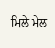ਮਿਲੇ ਮੇਲ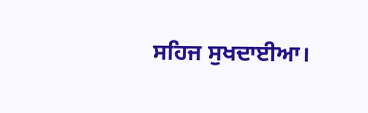ਸਹਿਜ ਸੁਖਦਾਈਆ।